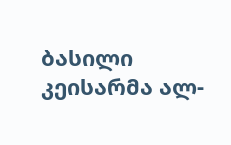ბასილი კეისარმა ალ-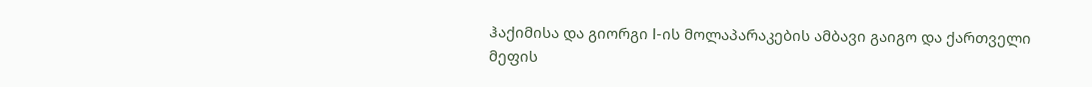ჰაქიმისა და გიორგი I-ის მოლაპარაკების ამბავი გაიგო და ქართველი მეფის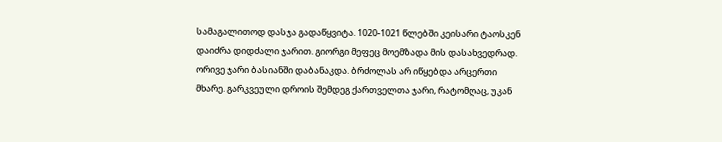სამაგალითოდ დასჯა გადაწყვიტა. 1020-1021 წლებში კეისარი ტაოსკენ დაიძრა დიდძალი ჯარით. გიორგი მეფეც მოემზადა მის დასახვედრად. ორივე ჯარი ბასიანში დაბანაკდა. ბრძოლას არ იწყებდა არცერთი მხარე. გარკვეული დროის შემდეგ ქართველთა ჯარი, რატომღაც, უკან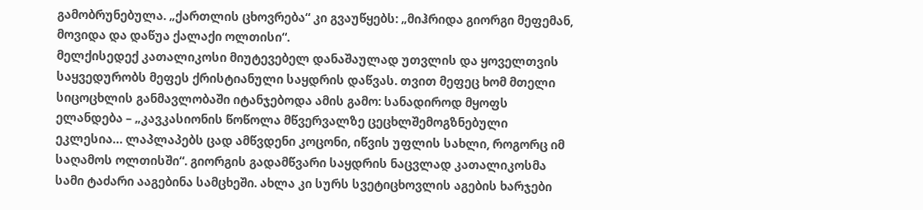გამობრუნებულა. „ქართლის ცხოვრება“ კი გვაუწყებს: „მიჰრიდა გიორგი მეფემან, მოვიდა და დაწუა ქალაქი ოლთისი“.
მელქისედექ კათალიკოსი მიუტევებელ დანაშაულად უთვლის და ყოველთვის საყვედურობს მეფეს ქრისტიანული საყდრის დაწვას. თვით მეფეც ხომ მთელი სიცოცხლის განმავლობაში იტანჯებოდა ამის გამო: სანადიროდ მყოფს ელანდება – „კავკასიონის წოწოლა მწვერვალზე ცეცხლშემოგზნებული ეკლესია… ლაპლაპებს ცად ამწვდენი კოცონი, იწვის უფლის სახლი, როგორც იმ საღამოს ოლთისში“. გიორგის გადამწვარი საყდრის ნაცვლად კათალიკოსმა სამი ტაძარი ააგებინა სამცხეში. ახლა კი სურს სვეტიცხოვლის აგების ხარჯები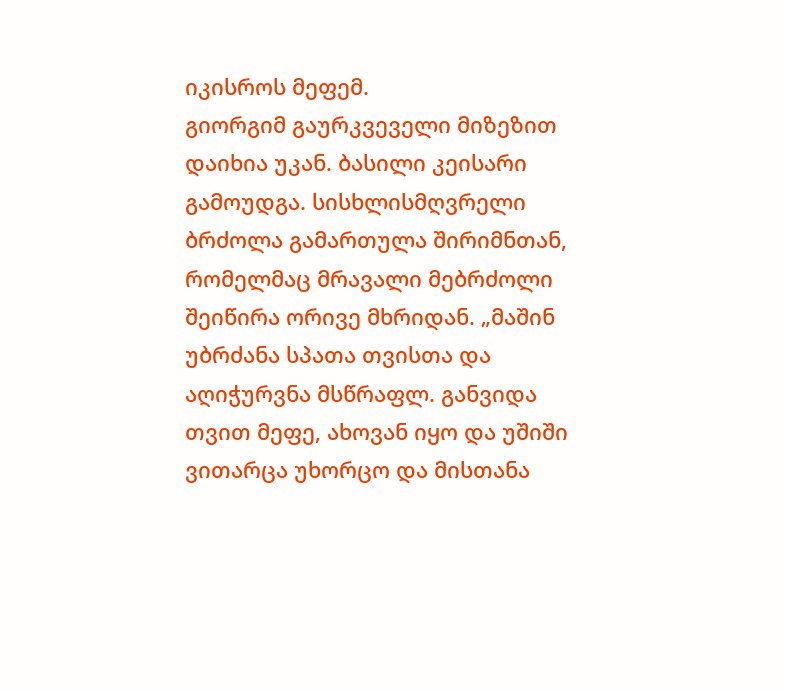იკისროს მეფემ.
გიორგიმ გაურკვეველი მიზეზით დაიხია უკან. ბასილი კეისარი გამოუდგა. სისხლისმღვრელი ბრძოლა გამართულა შირიმნთან, რომელმაც მრავალი მებრძოლი შეიწირა ორივე მხრიდან. „მაშინ უბრძანა სპათა თვისთა და აღიჭურვნა მსწრაფლ. განვიდა თვით მეფე, ახოვან იყო და უშიში ვითარცა უხორცო და მისთანა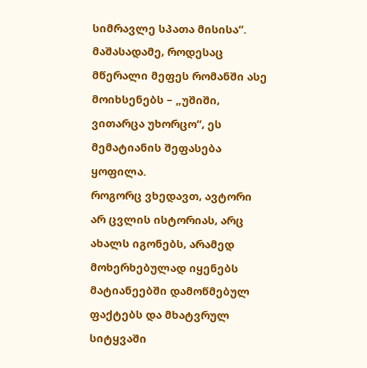სიმრავლე სპათა მისისა“. მაშასადამე, როდესაც მწერალი მეფეს რომანში ასე მოიხსენებს – „უშიში, ვითარცა უხორცო“, ეს მემატიანის შეფასება ყოფილა.
როგორც ვხედავთ, ავტორი არ ცვლის ისტორიას, არც ახალს იგონებს, არამედ მოხერხებულად იყენებს მატიანეებში დამოწმებულ ფაქტებს და მხატვრულ სიტყვაში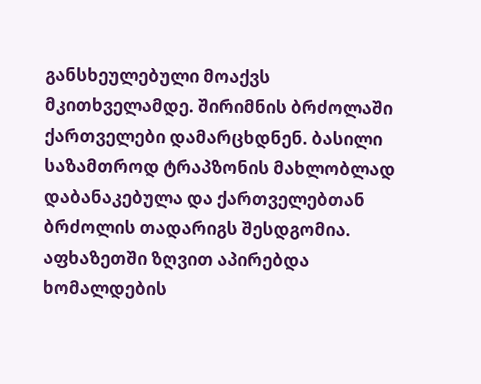განსხეულებული მოაქვს მკითხველამდე. შირიმნის ბრძოლაში ქართველები დამარცხდნენ. ბასილი საზამთროდ ტრაპზონის მახლობლად დაბანაკებულა და ქართველებთან ბრძოლის თადარიგს შესდგომია. აფხაზეთში ზღვით აპირებდა ხომალდების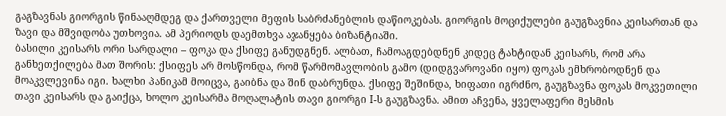გაგზავნას გიორგის წინააღმდეგ და ქართველი მეფის საბრძანებლის დაწიოკებას. გიორგის მოციქულები გაუგზავნია კეისართან და ზავი და მშვიდობა უთხოვია. ამ პერიოდს დაემთხვა აჯანყება ბიზანტიაში.
ბასილი კეისარს ორი სარდალი – ფოკა და ქსიფე განუდგნენ. ალბათ, ჩამოაგდებდნენ კიდეც ტახტიდან კეისარს, რომ არა განხეთქილება მათ შორის: ქსიფეს არ მოსწონდა, რომ წარმომავლობის გამო (დიდგვაროვანი იყო) ფოკას ემხრობოდნენ და მოაკვლევინა იგი. ხალხი პანიკამ მოიცვა, გაიბნა და შინ დაბრუნდა. ქსიფე შეშინდა, ხიფათი იგრძნო, გაუგზავნა ფოკას მოკვეთილი თავი კეისარს და გაიქცა, ხოლო კეისარმა მოღალატის თავი გიორგი I-ს გაუგზავნა. ამით აჩვენა, ყველაფერი მესმის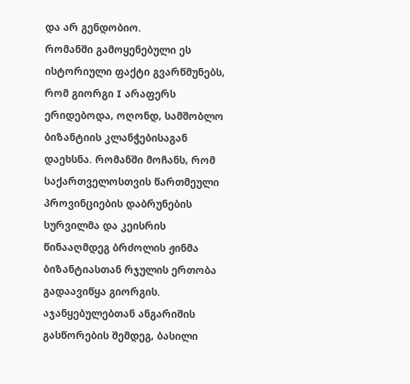და არ გენდობიო.
რომანში გამოყენებული ეს ისტორიული ფაქტი გვარწმუნებს, რომ გიორგი I არაფერს ერიდებოდა, ოღონდ, სამშობლო ბიზანტიის კლანჭებისაგან დაეხსნა. რომანში მოჩანს, რომ საქართველოსთვის წართმეული პროვინციების დაბრუნების სურვილმა და კეისრის წინააღმდეგ ბრძოლის ჟინმა ბიზანტიასთან რჯულის ერთობა გადაავიწყა გიორგის. აჯანყებულებთან ანგარიშის გასწორების შემდეგ, ბასილი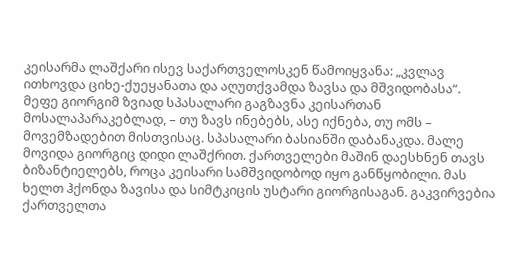კეისარმა ლაშქარი ისევ საქართველოსკენ წამოიყვანა: „კვლავ ითხოვდა ციხე-ქუეყანათა და აღუთქვამდა ზავსა და მშვიდობასა“.
მეფე გიორგიმ ზვიად სპასალარი გაგზავნა კეისართან მოსალაპარაკებლად, – თუ ზავს ინებებს, ასე იქნება, თუ ომს – მოვემზადებით მისთვისაც. სპასალარი ბასიანში დაბანაკდა. მალე მოვიდა გიორგიც დიდი ლაშქრით. ქართველები მაშინ დაესხნენ თავს ბიზანტიელებს, როცა კეისარი სამშვიდობოდ იყო განწყობილი. მას ხელთ ჰქონდა ზავისა და სიმტკიცის უსტარი გიორგისაგან. გაკვირვებია ქართველთა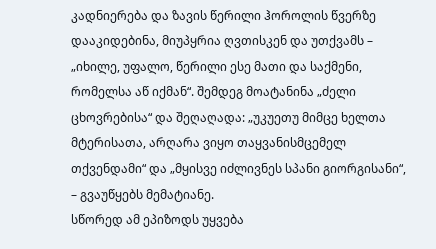კადნიერება და ზავის წერილი ჰოროლის წვერზე დააკიდებინა, მიუპყრია ღვთისკენ და უთქვამს – „იხილე, უფალო, წერილი ესე მათი და საქმენი, რომელსა აწ იქმან“. შემდეგ მოატანინა „ძელი ცხოვრებისა“ და შეღაღადა: „უკუეთუ მიმცე ხელთა მტერისათა, არღარა ვიყო თაყვანისმცემელ თქვენდამი“ და „მყისვე იძლივნეს სპანი გიორგისანი“, – გვაუწყებს მემატიანე.
სწორედ ამ ეპიზოდს უყვება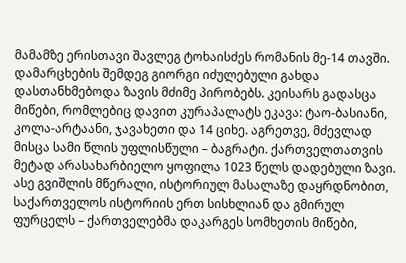მამამზე ერისთავი შავლეგ ტოხაისძეს რომანის მე-14 თავში. დამარცხების შემდეგ გიორგი იძულებული გახდა დასთანხმებოდა ზავის მძიმე პირობებს. კეისარს გადასცა მიწები, რომლებიც დავით კურაპალატს ეკავა: ტაო-ბასიანი, კოლა-არტაანი, ჯავახეთი და 14 ციხე. აგრეთვე, მძევლად მისცა სამი წლის უფლისწული – ბაგრატი. ქართველთათვის მეტად არასახარბიელო ყოფილა 1023 წელს დადებული ზავი.
ასე გვიშლის მწერალი, ისტორიულ მასალაზე დაყრდნობით, საქართველოს ისტორიის ერთ სისხლიან და გმირულ ფურცელს – ქართველებმა დაკარგეს სომხეთის მიწები,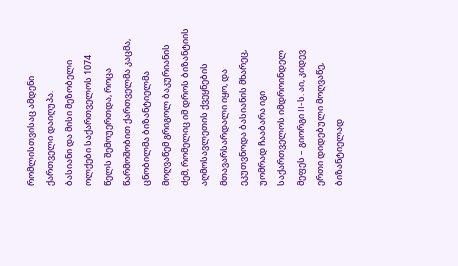რომლისთვისაც ამდენი ქართველი დაიღუპა.
ბასიანი და მისი მეზობელი ოლქები საქართველოს 1074 წელს შემოუერთდა, როცა წარმოშობით ქართველმა კაცმა, ცნობილმა ბიზანტიელმა მოღვაწემ გრიგოლ ბაკურიანის ძემ, რომელიც იმ დროს ბიზანტიის აღმოსავლეთის ქვეყნების მთავარსარდალი იყო, და ეკუთვნოდა ბასიანის მხარეც, უომრად ჩააბარა იგი საქართველოს იმდროინდელ მეფეს – გიორგი II-ს. აი, კიდევ ერთი დიდებული მოღვაწე, ბიზანტიელად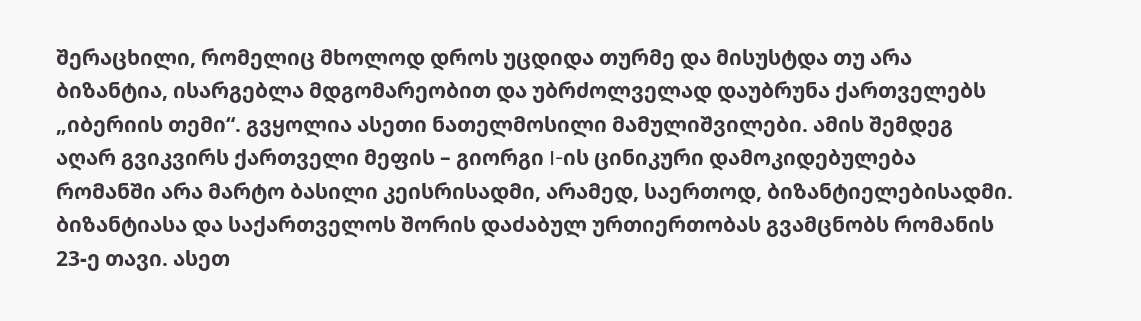შერაცხილი, რომელიც მხოლოდ დროს უცდიდა თურმე და მისუსტდა თუ არა ბიზანტია, ისარგებლა მდგომარეობით და უბრძოლველად დაუბრუნა ქართველებს „იბერიის თემი“. გვყოლია ასეთი ნათელმოსილი მამულიშვილები. ამის შემდეგ აღარ გვიკვირს ქართველი მეფის – გიორგი I-ის ცინიკური დამოკიდებულება რომანში არა მარტო ბასილი კეისრისადმი, არამედ, საერთოდ, ბიზანტიელებისადმი.
ბიზანტიასა და საქართველოს შორის დაძაბულ ურთიერთობას გვამცნობს რომანის 23-ე თავი. ასეთ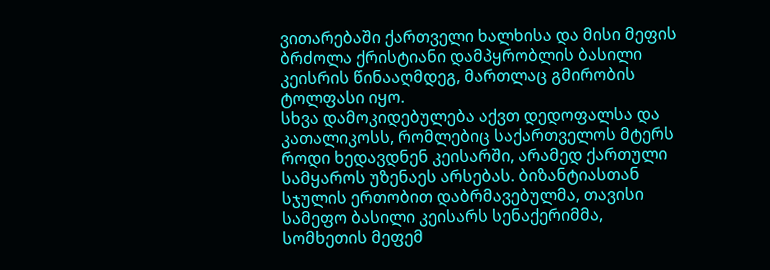ვითარებაში ქართველი ხალხისა და მისი მეფის ბრძოლა ქრისტიანი დამპყრობლის ბასილი კეისრის წინააღმდეგ, მართლაც გმირობის ტოლფასი იყო.
სხვა დამოკიდებულება აქვთ დედოფალსა და კათალიკოსს, რომლებიც საქართველოს მტერს როდი ხედავდნენ კეისარში, არამედ ქართული სამყაროს უზენაეს არსებას. ბიზანტიასთან სჯულის ერთობით დაბრმავებულმა, თავისი სამეფო ბასილი კეისარს სენაქერიმმა, სომხეთის მეფემ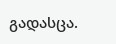გადასცა.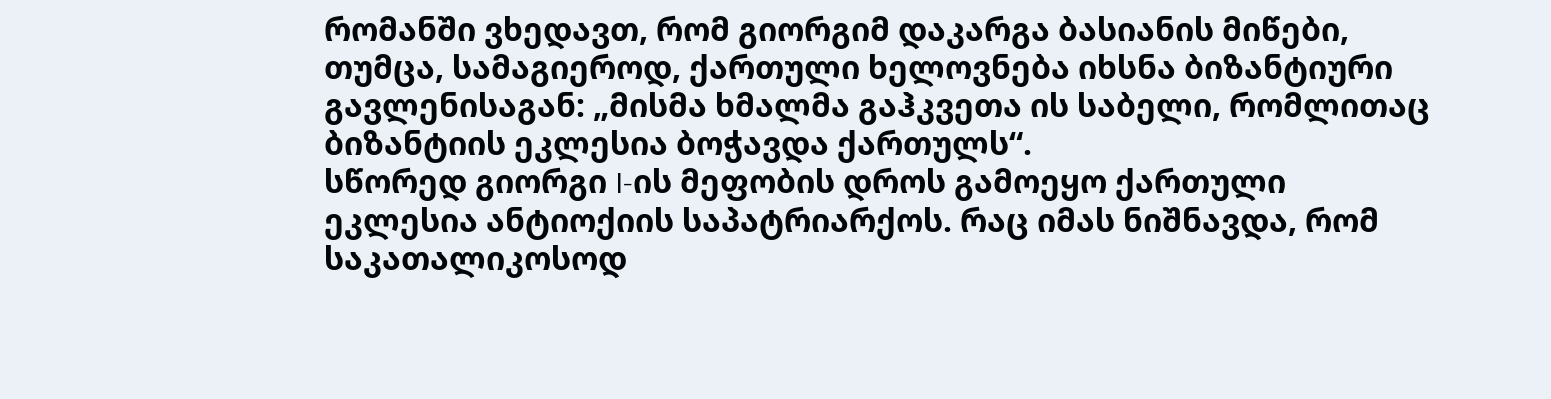რომანში ვხედავთ, რომ გიორგიმ დაკარგა ბასიანის მიწები, თუმცა, სამაგიეროდ, ქართული ხელოვნება იხსნა ბიზანტიური გავლენისაგან: „მისმა ხმალმა გაჰკვეთა ის საბელი, რომლითაც ბიზანტიის ეკლესია ბოჭავდა ქართულს“.
სწორედ გიორგი I-ის მეფობის დროს გამოეყო ქართული ეკლესია ანტიოქიის საპატრიარქოს. რაც იმას ნიშნავდა, რომ საკათალიკოსოდ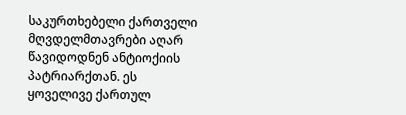საკურთხებელი ქართველი მღვდელმთავრები აღარ წავიდოდნენ ანტიოქიის პატრიარქთან. ეს ყოველივე ქართულ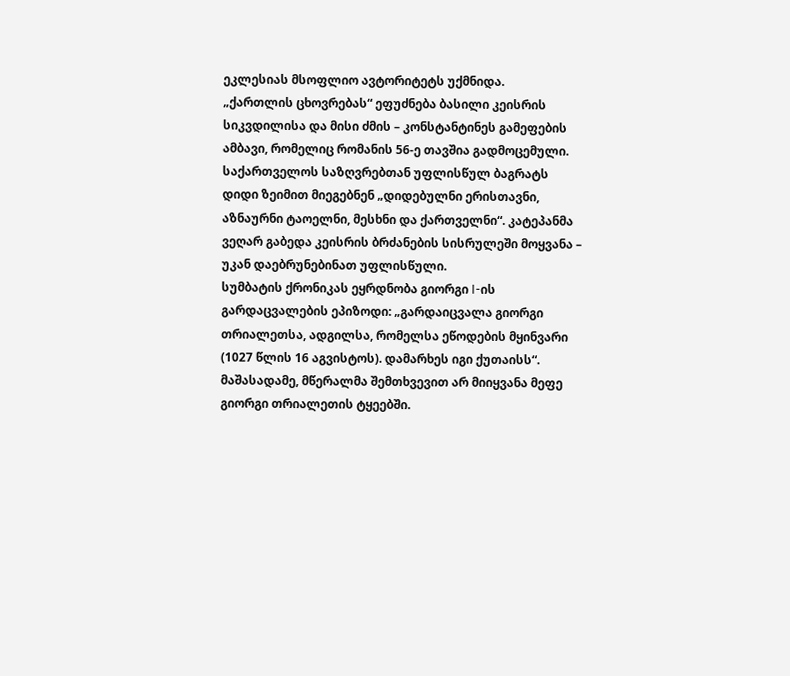ეკლესიას მსოფლიო ავტორიტეტს უქმნიდა.
„ქართლის ცხოვრებას“ ეფუძნება ბასილი კეისრის სიკვდილისა და მისი ძმის – კონსტანტინეს გამეფების ამბავი, რომელიც რომანის 56-ე თავშია გადმოცემული. საქართველოს საზღვრებთან უფლისწულ ბაგრატს დიდი ზეიმით მიეგებნენ „დიდებულნი ერისთავნი, აზნაურნი ტაოელნი, მესხნი და ქართველნი“. კატეპანმა ვეღარ გაბედა კეისრის ბრძანების სისრულეში მოყვანა – უკან დაებრუნებინათ უფლისწული.
სუმბატის ქრონიკას ეყრდნობა გიორგი I-ის გარდაცვალების ეპიზოდი: „გარდაიცვალა გიორგი თრიალეთსა, ადგილსა, რომელსა ეწოდების მყინვარი (1027 წლის 16 აგვისტოს). დამარხეს იგი ქუთაისს“. მაშასადამე, მწერალმა შემთხვევით არ მიიყვანა მეფე გიორგი თრიალეთის ტყეებში.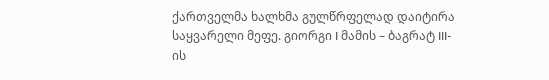ქართველმა ხალხმა გულწრფელად დაიტირა საყვარელი მეფე. გიორგი I მამის – ბაგრატ III-ის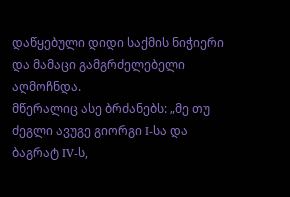დაწყებული დიდი საქმის ნიჭიერი და მამაცი გამგრძელებელი აღმოჩნდა.
მწერალიც ასე ბრძანებს: „მე თუ ძეგლი ავუგე გიორგი I-სა და ბაგრატ IV-ს,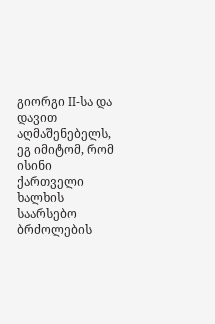გიორგი II-სა და დავით აღმაშენებელს, ეგ იმიტომ, რომ ისინი ქართველი ხალხის საარსებო ბრძოლების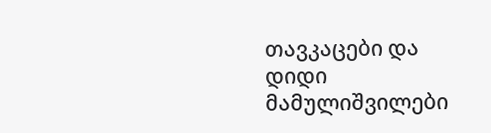თავკაცები და დიდი მამულიშვილები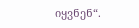იყვნენ“.